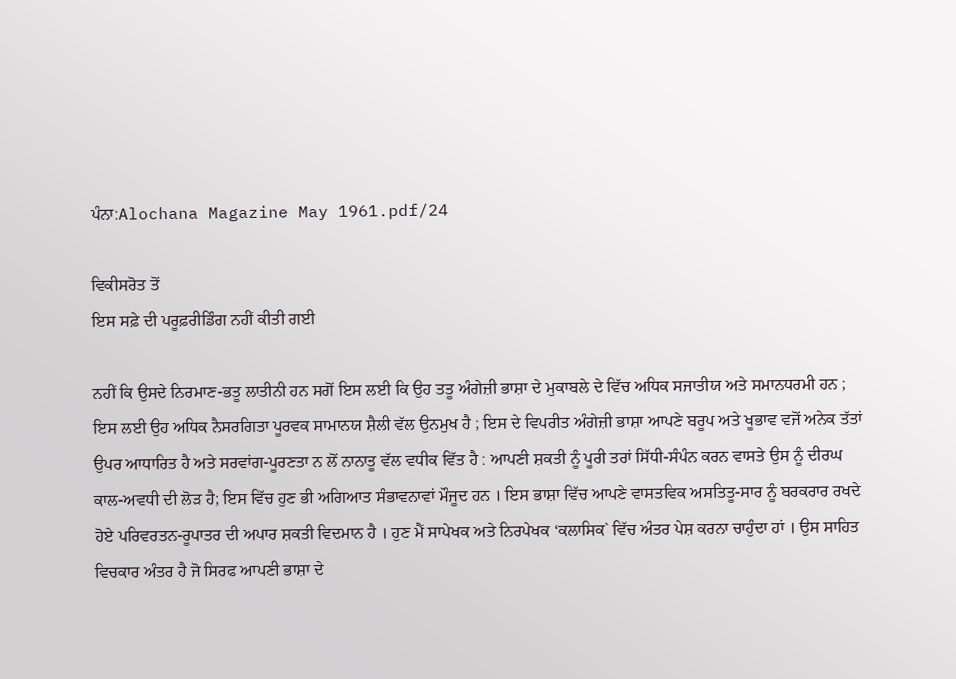ਪੰਨਾ:Alochana Magazine May 1961.pdf/24

ਵਿਕੀਸਰੋਤ ਤੋਂ
ਇਸ ਸਫ਼ੇ ਦੀ ਪਰੂਫ਼ਰੀਡਿੰਗ ਨਹੀਂ ਕੀਤੀ ਗਈ

ਨਹੀਂ ਕਿ ਉਸਦੇ ਨਿਰਮਾਣ-ਭਤੂ ਲਾਤੀਨੀ ਹਨ ਸਗੋਂ ਇਸ ਲਈ ਕਿ ਉਹ ਤਤੂ ਅੰਗੇਜ਼ੀ ਭਾਸ਼ਾ ਦੇ ਮੁਕਾਬਲੇ ਦੇ ਵਿੱਚ ਅਧਿਕ ਸਜਾਤੀਯ ਅਤੇ ਸਮਾਨਧਰਮੀ ਹਨ ; ਇਸ ਲਈ ਉਹ ਅਧਿਕ ਨੈਸਰਗਿਤਾ ਪੂਰਵਕ ਸਾਮਾਨਯ ਸ਼ੈਲੀ ਵੱਲ ਉਨਮੁਖ ਹੈ ; ਇਸ ਦੇ ਵਿਪਰੀਤ ਅੰਗੇਜ਼ੀ ਭਾਸ਼ਾ ਆਪਣੇ ਬਰੂਪ ਅਤੇ ਖੂਭਾਵ ਵਜੋਂ ਅਨੇਕ ਤੱਤਾਂ ਉਪਰ ਆਧਾਰਿਤ ਹੈ ਅਤੇ ਸਰਵਾਂਗ-ਪੂਰਣਤਾ ਨ ਲੋਂ ਨਾਨਾਤੂ ਵੱਲ ਵਧੀਕ ਵਿੱਤ ਹੈ : ਆਪਣੀ ਸ਼ਕਤੀ ਨੂੰ ਪੂਰੀ ਤਰਾਂ ਸਿੱਧੀ-ਸੰਪੰਨ ਕਰਨ ਵਾਸਤੇ ਉਸ ਨੂੰ ਦੀਰਘ ਕਾਲ-ਅਵਧੀ ਦੀ ਲੋੜ ਹੈ; ਇਸ ਵਿੱਚ ਹੁਣ ਭੀ ਅਗਿਆਤ ਸੰਭਾਵਨਾਵਾਂ ਮੌਜੂਦ ਹਨ । ਇਸ ਭਾਸ਼ਾ ਵਿੱਚ ਆਪਣੇ ਵਾਸਤਵਿਕ ਅਸਤਿਤੂ-ਸਾਰ ਨੂੰ ਬਰਕਰਾਰ ਰਖਦੇ ਹੋਏ ਪਰਿਵਰਤਨ-ਰੂਪਾਤਰ ਦੀ ਅਪਾਰ ਸ਼ਕਤੀ ਵਿਦਮਾਨ ਹੈ । ਹੁਣ ਮੈਂ ਸਾਪੇਖਕ ਅਤੇ ਨਿਰਪੇਖਕ ‘ਕਲਾਸਿਕ` ਵਿੱਚ ਅੰਤਰ ਪੇਸ਼ ਕਰਨਾ ਚਾਹੁੰਦਾ ਹਾਂ । ਉਸ ਸਾਹਿਤ ਵਿਚਕਾਰ ਅੰਤਰ ਹੈ ਜੋ ਸਿਰਫ ਆਪਣੀ ਭਾਸ਼ਾ ਦੇ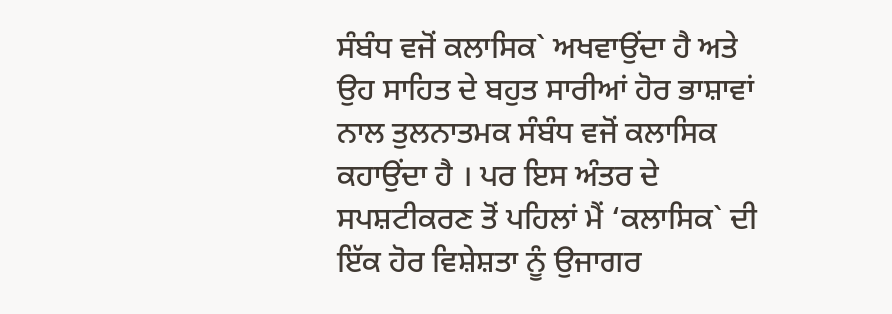ਸੰਬੰਧ ਵਜੋਂ ਕਲਾਸਿਕ` ਅਖਵਾਉਂਦਾ ਹੈ ਅਤੇ ਉਹ ਸਾਹਿਤ ਦੇ ਬਹੁਤ ਸਾਰੀਆਂ ਹੋਰ ਭਾਸ਼ਾਵਾਂ ਨਾਲ ਤੁਲਨਾਤਮਕ ਸੰਬੰਧ ਵਜੋਂ ਕਲਾਸਿਕ ਕਹਾਉਂਦਾ ਹੈ । ਪਰ ਇਸ ਅੰਤਰ ਦੇ ਸਪਸ਼ਟੀਕਰਣ ਤੋਂ ਪਹਿਲਾਂ ਮੈਂ ‘ਕਲਾਸਿਕ` ਦੀ ਇੱਕ ਹੋਰ ਵਿਸ਼ੇਸ਼ਤਾ ਨੂੰ ਉਜਾਗਰ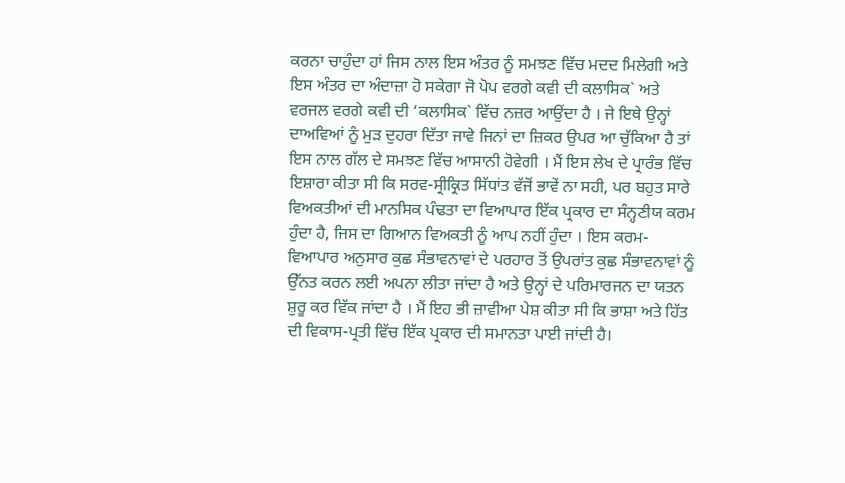ਕਰਨਾ ਚਾਹੁੰਦਾ ਹਾਂ ਜਿਸ ਨਾਲ ਇਸ ਅੰਤਰ ਨੂੰ ਸਮਝਣ ਵਿੱਚ ਮਦਦ ਮਿਲੇਗੀ ਅਤੇ ਇਸ ਅੰਤਰ ਦਾ ਅੰਦਾਜ਼ਾ ਹੋ ਸਕੇਗਾ ਜੋ ਪੋਪ ਵਰਗੇ ਕਵੀ ਦੀ ਕਲਾਸਿਕ` ਅਤੇ ਵਰਜਲ ਵਰਗੇ ਕਵੀ ਦੀ ‘ਕਲਾਸਿਕ` ਵਿੱਚ ਨਜ਼ਰ ਆਉਂਦਾ ਹੈ । ਜੇ ਇਥੇ ਉਨ੍ਹਾਂ ਦਾਅਵਿਆਂ ਨੂੰ ਮੁੜ ਦੁਹਰਾ ਦਿੱਤਾ ਜਾਵੇ ਜਿਨਾਂ ਦਾ ਜ਼ਿਕਰ ਉਪਰ ਆ ਚੁੱਕਿਆ ਹੈ ਤਾਂ ਇਸ ਨਾਲ ਗੱਲ ਦੇ ਸਮਝਣ ਵਿੱਚ ਆਸਾਨੀ ਹੋਵੇਗੀ । ਮੈਂ ਇਸ ਲੇਖ ਦੇ ਪ੍ਰਾਰੰਭ ਵਿੱਚ ਇਸ਼ਾਰਾ ਕੀਤਾ ਸੀ ਕਿ ਸਰਵ-ਸ੍ਰੀਕ੍ਰਿਤ ਸਿੱਧਾਂਤ ਵੱਜੋਂ ਭਾਵੇਂ ਨਾ ਸਹੀ, ਪਰ ਬਹੁਤ ਸਾਰੇ ਵਿਅਕਤੀਆਂ ਦੀ ਮਾਨਸਿਕ ਪੰਢਤਾ ਦਾ ਵਿਆਪਾਰ ਇੱਕ ਪ੍ਰਕਾਰ ਦਾ ਸੰਨ੍ਹਣੀਯ ਕਰਮ ਹੁੰਦਾ ਹੈ, ਜਿਸ ਦਾ ਗਿਆਨ ਵਿਅਕਤੀ ਨੂੰ ਆਪ ਨਹੀਂ ਹੁੰਦਾ । ਇਸ ਕਰਮ-ਵਿਆਪਾਰ ਅਨੁਸਾਰ ਕੁਛ ਸੰਭਾਵਨਾਵਾਂ ਦੇ ਪਰਹਾਰ ਤੋਂ ਉਪਰਾਂਤ ਕੁਛ ਸੰਭਾਵਨਾਵਾਂ ਨੂੰ ਉੱਨਤ ਕਰਨ ਲਈ ਅਪਨਾ ਲੀਤਾ ਜਾਂਦਾ ਹੈ ਅਤੇ ਉਨ੍ਹਾਂ ਦੇ ਪਰਿਮਾਰਜਨ ਦਾ ਯਤਨ ਸ਼ੁਰੂ ਕਰ ਵਿੱਕ ਜਾਂਦਾ ਹੈ । ਮੈਂ ਇਹ ਭੀ ਜ਼ਾਵੀਆ ਪੇਸ਼ ਕੀਤਾ ਸੀ ਕਿ ਭਾਸ਼ਾ ਅਤੇ ਹਿੱਤ ਦੀ ਵਿਕਾਸ-ਪ੍ਰਤੀ ਵਿੱਚ ਇੱਕ ਪ੍ਰਕਾਰ ਦੀ ਸਮਾਨਤਾ ਪਾਈ ਜਾਂਦੀ ਹੈ।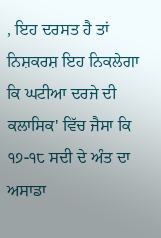, ਇਹ ਦਰਸਤ ਹੈ ਤਾਂ ਨਿਸ਼ਕਰਸ਼ ਇਹ ਨਿਕਲੇਗਾ ਕਿ ਘਟੀਆ ਦਰਜੇ ਦੀ ਕਲਾਸਿਕ' ਵਿੱਚ ਜੈਸਾ ਕਿ ੧੭-੧੮ ਸਦੀ ਦੇ ਅੰਤ ਦਾ ਅਸਾਡਾ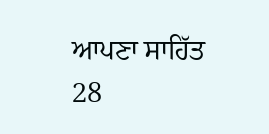ਆਪਣਾ ਸਾਹਿੱਤ 28